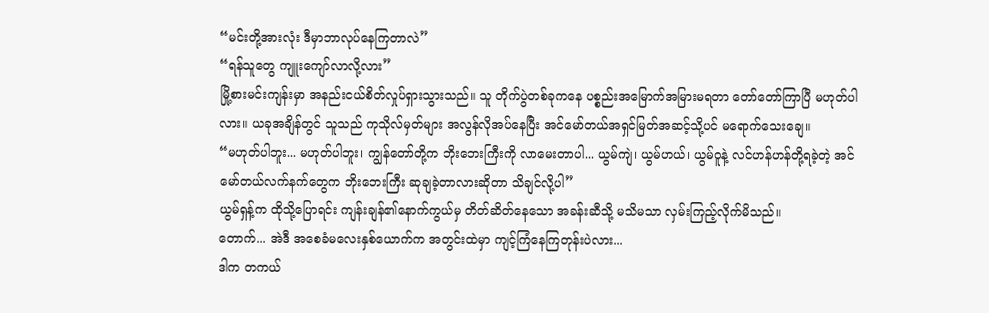“မင်းတို့အားလုံး ဒီမှာဘာလုပ်နေကြတာလဲ”
“ရန်သူတွေ ကျူးကျော်လာလို့လား”
မြို့စားမင်းကျန်းမှာ အနည်းငယ်စိတ်လှုပ်ရှားသွားသည်။ သူ တိုက်ပွဲတစ်ခုကနေ ပစ္စည်းအမြောက်အမြားမရတာ တော်တော်ကြာပြီ မဟုတ်ပါလား။ ယခုအချိန်တွင် သူသည် ကုသိုလ်မှတ်များ အလွန်လိုအပ်နေပြီး အင်မော်တယ်အရှင်မြတ်အဆင့်သို့ပင် မရောက်သေးချေ။
“မဟုတ်ပါဘူး... မဟုတ်ပါဘူး၊ ကျွန်တော်တို့က ဘိုးဘေးကြီးကို လာမေးတာပါ... ယွမ်ကျဲ၊ ယွမ်ဟယ်၊ ယွမ်ဝူနဲ့ လင်ဟန်ဟန်တို့ရခဲ့တဲ့ အင်မော်တယ်လက်နက်တွေက ဘိုးဘေးကြီး ဆုချခဲ့တာလားဆိုတာ သိချင်လို့ပါ”
ယွမ်ရှန့်က ထိုသို့ပြောရင်း ကျန်းချန်၏နောက်ကွယ်မှ တိတ်ဆိတ်နေသော အခန်းဆီသို့ မသိမသာ လှမ်းကြည့်လိုက်မိသည်။
တောက်... အဲဒီ အစေခံမလေးနှစ်ယောက်က အတွင်းထဲမှာ ကျင့်ကြံနေကြတုန်းပဲလား...
ဒါက တကယ်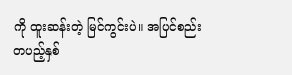ကို ထူးဆန်းတဲ့ မြင်ကွင်းပဲ။ အပြင်စည်းတပည့်နှစ်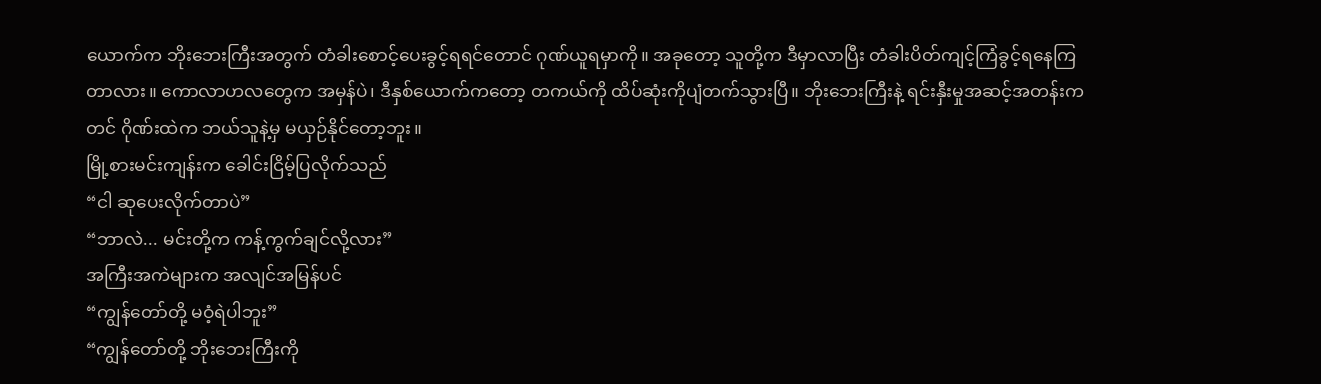ယောက်က ဘိုးဘေးကြီးအတွက် တံခါးစောင့်ပေးခွင့်ရရင်တောင် ဂုဏ်ယူရမှာကို။ အခုတော့ သူတို့က ဒီမှာလာပြီး တံခါးပိတ်ကျင့်ကြံခွင့်ရနေကြတာလား။ ကောလာဟလတွေက အမှန်ပဲ၊ ဒီနှစ်ယောက်ကတော့ တကယ်ကို ထိပ်ဆုံးကိုပျံတက်သွားပြီ။ ဘိုးဘေးကြီးနဲ့ ရင်းနှီးမှုအဆင့်အတန်းကတင် ဂိုဏ်းထဲက ဘယ်သူနဲ့မှ မယှဉ်နိုင်တော့ဘူး။
မြို့စားမင်းကျန်းက ခေါင်းငြိမ့်ပြလိုက်သည်
“ငါ ဆုပေးလိုက်တာပဲ”
“ဘာလဲ... မင်းတို့က ကန့်ကွက်ချင်လို့လား”
အကြီးအကဲများက အလျင်အမြန်ပင်
“ကျွန်တော်တို့ မဝံ့ရဲပါဘူး”
“ကျွန်တော်တို့ ဘိုးဘေးကြီးကို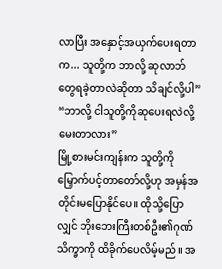လာပြီး အနှောင့်အယှက်ပေးရတာက... သူတို့က ဘာလို့ ဆုလာဘ်တွေရခဲ့တာလဲဆိုတာ သိချင်လို့ပါ”
“ဘာလို့ ငါသူတို့ကိုဆုပေးရလဲလို့ မေးတာလား”
မြို့စားမင်းကျန်းက သူတို့ကို မြှောက်ပင့်တာတော်လို့ဟု အမှန်အတိုင်းမပြောနိုင်ပေ။ ထိုသို့ပြောလျှင် ဘိုးဘေးကြီးတစ်ဦး၏ဂုဏ်သိက္ခာကို ထိခိုက်ပေလိမ့်မည်။ အ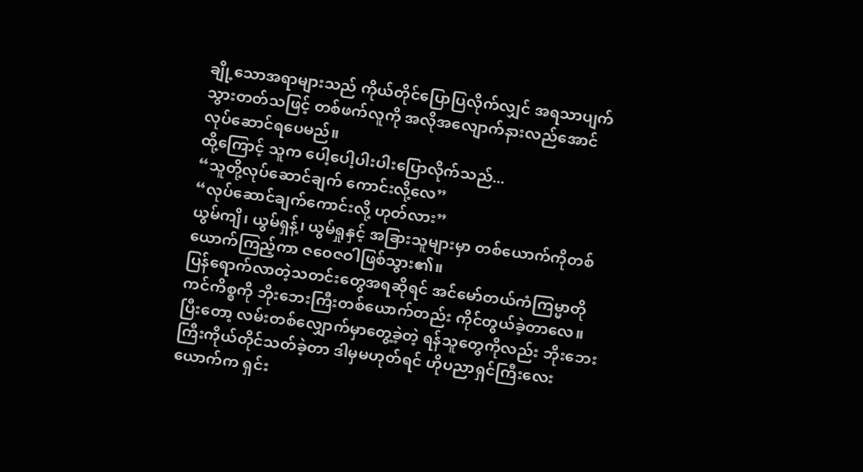ချို့သောအရာများသည် ကိုယ်တိုင်ပြောပြလိုက်လျှင် အရသာပျက်သွားတတ်သဖြင့် တစ်ဖက်လူကို အလိုအလျောက်နားလည်အောင် လုပ်ဆောင်ရပေမည်။
ထို့ကြောင့် သူက ပေါ့ပေါ့ပါးပါးပြောလိုက်သည်...
“သူတို့လုပ်ဆောင်ချက် ကောင်းလို့လေ”
“လုပ်ဆောင်ချက်ကောင်းလို့ ဟုတ်လား”
ယွမ်ကျိ၊ ယွမ်ရှန့်၊ ယွမ်ရှုနှင့် အခြားသူများမှာ တစ်ယောက်ကိုတစ်ယောက်ကြည့်ကာ ဇဝေဇဝါဖြစ်သွား၏။
ပြန်ရောက်လာတဲ့သတင်းတွေအရဆိုရင် အင်မော်တယ်ကံကြမ္မာတိုကင်ကိစ္စကို ဘိုးဘေးကြီးတစ်ယောက်တည်း ကိုင်တွယ်ခဲ့တာလေ။ ပြီးတော့ လမ်းတစ်လျှောက်မှာတွေ့ခဲ့တဲ့ ရန်သူတွေကိုလည်း ဘိုးဘေးကြီးကိုယ်တိုင်သတ်ခဲ့တာ ဒါမှမဟုတ်ရင် ဟိုပညာရှင်ကြီးလေးယောက်က ရှင်း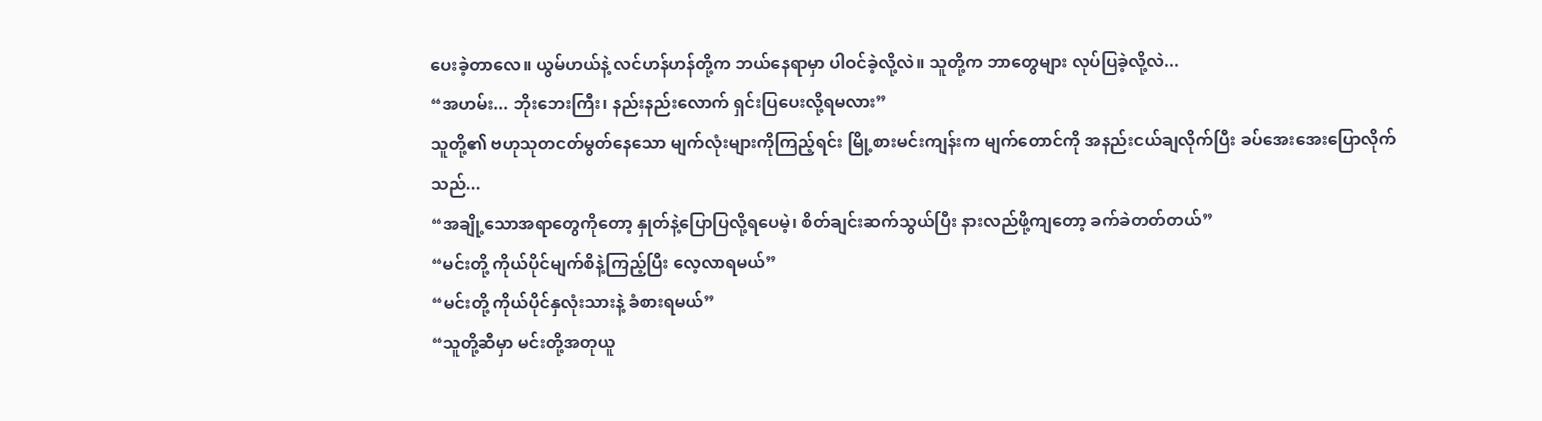ပေးခဲ့တာလေ။ ယွမ်ဟယ်နဲ့ လင်ဟန်ဟန်တို့က ဘယ်နေရာမှာ ပါဝင်ခဲ့လို့လဲ။ သူတို့က ဘာတွေများ လုပ်ပြခဲ့လို့လဲ...
“အဟမ်း... ဘိုးဘေးကြီး၊ နည်းနည်းလောက် ရှင်းပြပေးလို့ရမလား”
သူတို့၏ ဗဟုသုတငတ်မွတ်နေသော မျက်လုံးများကိုကြည့်ရင်း မြို့စားမင်းကျန်းက မျက်တောင်ကို အနည်းငယ်ချလိုက်ပြီး ခပ်အေးအေးပြောလိုက်သည်...
“အချို့သောအရာတွေကိုတော့ နှုတ်နဲ့ပြောပြလို့ရပေမဲ့၊ စိတ်ချင်းဆက်သွယ်ပြီး နားလည်ဖို့ကျတော့ ခက်ခဲတတ်တယ်”
“မင်းတို့ ကိုယ်ပိုင်မျက်စိနဲ့ကြည့်ပြီး လေ့လာရမယ်”
“မင်းတို့ ကိုယ်ပိုင်နှလုံးသားနဲ့ ခံစားရမယ်”
“သူတို့ဆီမှာ မင်းတို့အတုယူ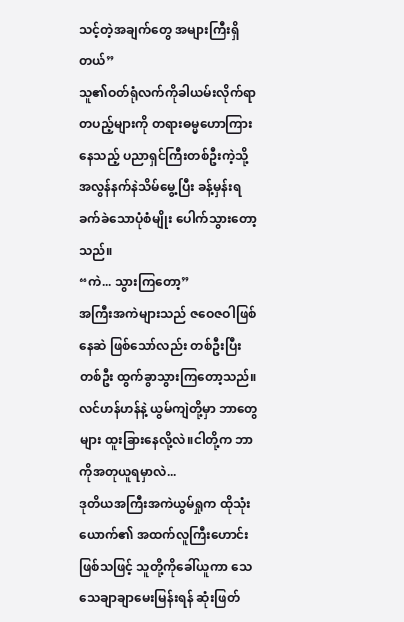သင့်တဲ့အချက်တွေ အများကြီးရှိတယ်”
သူ၏ဝတ်ရုံလက်ကိုခါယမ်းလိုက်ရာ တပည့်များကို တရားဓမ္မဟောကြားနေသည့် ပညာရှင်ကြီးတစ်ဦးကဲ့သို့ အလွန်နက်နဲသိမ်မွေ့ပြီး ခန့်မှန်းရခက်ခဲသောပုံစံမျိုး ပေါက်သွားတော့သည်။
“ကဲ... သွားကြတော့”
အကြီးအကဲများသည် ဇဝေဇဝါဖြစ်နေဆဲ ဖြစ်သော်လည်း တစ်ဦးပြီးတစ်ဦး ထွက်ခွာသွားကြတော့သည်။
လင်ဟန်ဟန်နဲ့ ယွမ်ကျဲတို့မှာ ဘာတွေများ ထူးခြားနေလို့လဲ။ငါတို့က ဘာကိုအတုယူရမှာလဲ...
ဒုတိယအကြီးအကဲယွမ်ရှုက ထိုသုံးယောက်၏ အထက်လူကြီးဟောင်းဖြစ်သဖြင့် သူတို့ကိုခေါ်ယူကာ သေသေချာချာမေးမြန်းရန် ဆုံးဖြတ်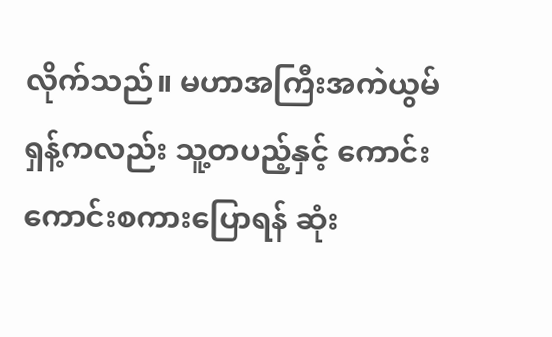လိုက်သည်။ မဟာအကြီးအကဲယွမ်ရှန့်ကလည်း သူ့တပည့်နှင့် ကောင်းကောင်းစကားပြောရန် ဆုံး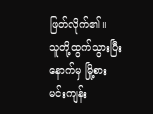ဖြတ်လိုက်၏။
သူတို့ထွက်သွားပြီးနောက်မှ မြို့စားမင်းကျန်း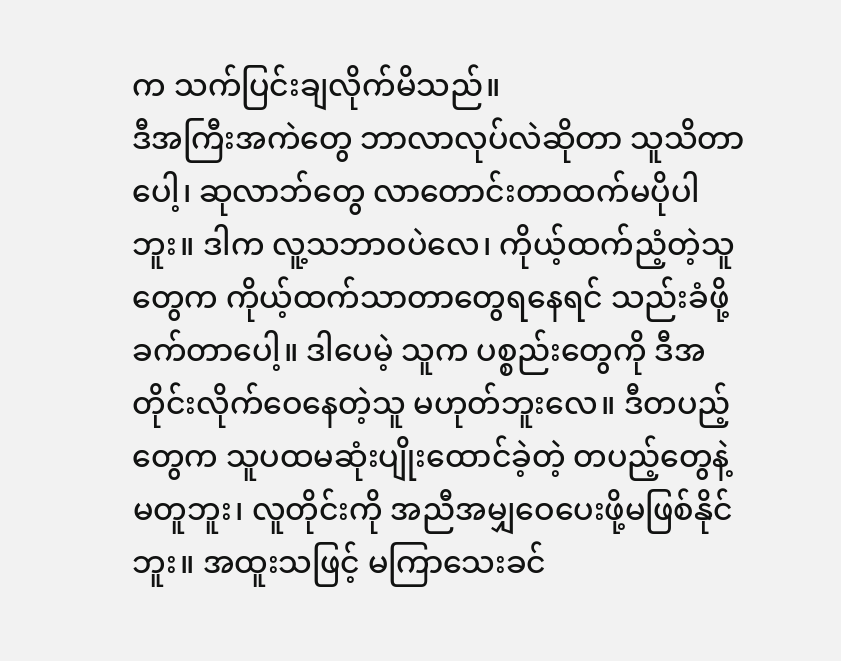က သက်ပြင်းချလိုက်မိသည်။
ဒီအကြီးအကဲတွေ ဘာလာလုပ်လဲဆိုတာ သူသိတာပေါ့၊ ဆုလာဘ်တွေ လာတောင်းတာထက်မပိုပါဘူး။ ဒါက လူ့သဘာဝပဲလေ၊ ကိုယ့်ထက်ညံ့တဲ့သူတွေက ကိုယ့်ထက်သာတာတွေရနေရင် သည်းခံဖို့ခက်တာပေါ့။ ဒါပေမဲ့ သူက ပစ္စည်းတွေကို ဒီအတိုင်းလိုက်ဝေနေတဲ့သူ မဟုတ်ဘူးလေ။ ဒီတပည့်တွေက သူပထမဆုံးပျိုးထောင်ခဲ့တဲ့ တပည့်တွေနဲ့မတူဘူး၊ လူတိုင်းကို အညီအမျှဝေပေးဖို့မဖြစ်နိုင်ဘူး။ အထူးသဖြင့် မကြာသေးခင်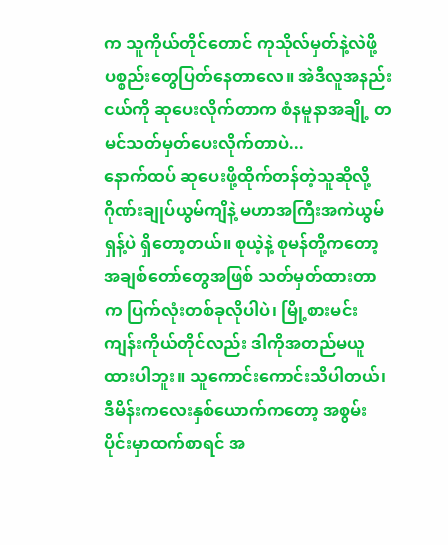က သူကိုယ်တိုင်တောင် ကုသိုလ်မှတ်နဲ့လဲဖို့ ပစ္စည်းတွေပြတ်နေတာလေ။ အဲဒီလူအနည်းငယ်ကို ဆုပေးလိုက်တာက စံနမူနာအချို့ တမင်သတ်မှတ်ပေးလိုက်တာပဲ...
နောက်ထပ် ဆုပေးဖို့ထိုက်တန်တဲ့သူဆိုလို့ ဂိုဏ်းချုပ်ယွမ်ကျိနဲ့ မဟာအကြီးအကဲယွမ်ရှန့်ပဲ ရှိတော့တယ်။ စုယဲ့နဲ့ စုမန်တို့ကတော့ အချစ်တော်တွေအဖြစ် သတ်မှတ်ထားတာက ပြက်လုံးတစ်ခုလိုပါပဲ၊ မြို့စားမင်းကျန်းကိုယ်တိုင်လည်း ဒါကိုအတည်မယူထားပါဘူး။ သူကောင်းကောင်းသိပါတယ်၊ ဒီမိန်းကလေးနှစ်ယောက်ကတော့ အစွမ်းပိုင်းမှာထက်စာရင် အ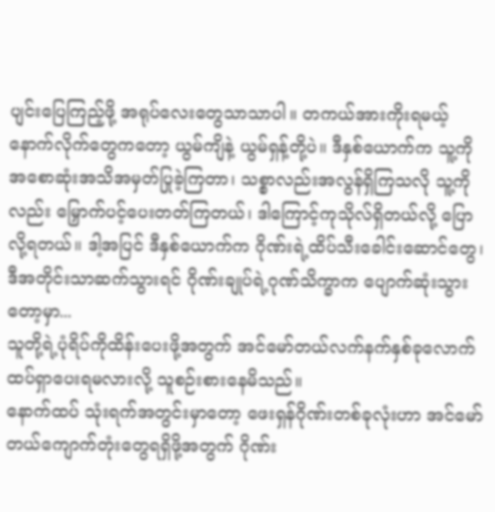ပျင်းပြေကြည့်ဖို့ အရုပ်လေးတွေသာသာပါ။ တကယ်အားကိုးရမယ့် နောက်လိုက်တွေကတော့ ယွမ်ကျိနဲ့ ယွမ်ရှန့်တို့ပဲ။ ဒီနှစ်ယောက်က သူ့ကို အစောဆုံးအသိအမှတ်ပြုခဲ့ကြတာ၊ သစ္စာလည်းအလွန်ရှိကြသလို သူ့ကိုလည်း မြှောက်ပင့်ပေးတတ်ကြတယ်၊ ဒါကြောင့်ကုသိုလ်ရှိတယ်လို့ ပြောလို့ရတယ်။ ဒါ့အပြင် ဒီနှစ်ယောက်က ဂိုဏ်းရဲ့ထိပ်သီးခေါင်းဆောင်တွေ၊ ဒီအတိုင်းသာဆက်သွားရင် ဂိုဏ်းချုပ်ရဲ့ဂုဏ်သိက္ခာက ပျောက်ဆုံးသွားတော့မှာ...
သူတို့ရဲ့ပုံရိပ်ကိုထိန်းပေးဖို့အတွက် အင်မော်တယ်လက်နက်နှစ်ခုလောက် ထပ်ရှာပေးရမလားလို့ သူစဉ်းစားနေမိသည်။
နောက်ထပ် သုံးရက်အတွင်းမှာတော့ ဖေးရှန်ဂိုဏ်းတစ်ခုလုံးဟာ အင်မော်တယ်ကျောက်တုံးတွေရရှိဖို့အတွက် ဂိုဏ်း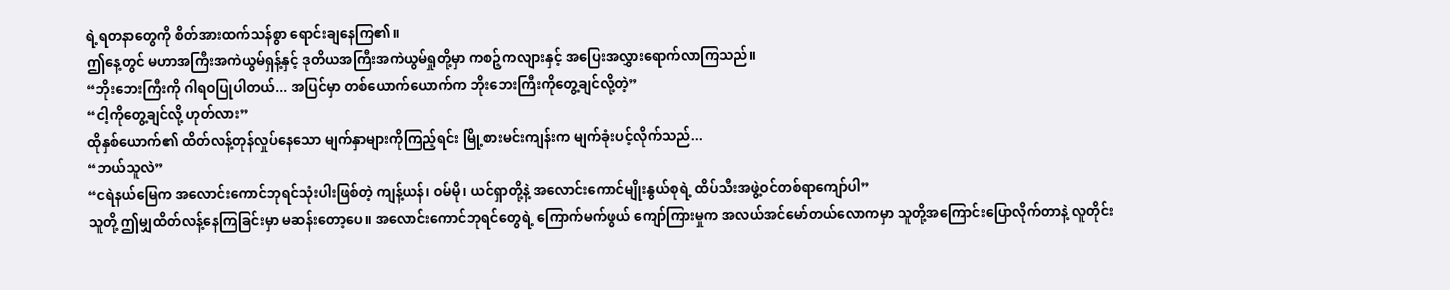ရဲ့ရတနာတွေကို စိတ်အားထက်သန်စွာ ရောင်းချနေကြ၏။
ဤနေ့တွင် မဟာအကြီးအကဲယွမ်ရှန့်နှင့် ဒုတိယအကြီးအကဲယွမ်ရှုတို့မှာ ကစဉ့်ကလျားနှင့် အပြေးအလွှားရောက်လာကြသည်။
“ဘိုးဘေးကြီးကို ဂါရဝပြုပါတယ်... အပြင်မှာ တစ်ယောက်ယောက်က ဘိုးဘေးကြီးကိုတွေ့ချင်လို့တဲ့”
“ငါ့ကိုတွေ့ချင်လို့ ဟုတ်လား”
ထိုနှစ်ယောက်၏ ထိတ်လန့်တုန်လှုပ်နေသော မျက်နှာများကိုကြည့်ရင်း မြို့စားမင်းကျန်းက မျက်ခုံးပင့်လိုက်သည်...
“ဘယ်သူလဲ”
“ငရဲနယ်မြေက အလောင်းကောင်ဘုရင်သုံးပါးဖြစ်တဲ့ ကျန့်ယန်၊ ဝမ်မို၊ ယင်ရှာတို့နဲ့ အလောင်းကောင်မျိုးနွယ်စုရဲ့ ထိပ်သီးအဖွဲ့ဝင်တစ်ရာကျော်ပါ”
သူတို့ ဤမျှထိတ်လန့်နေကြခြင်းမှာ မဆန်းတော့ပေ။ အလောင်းကောင်ဘုရင်တွေရဲ့ ကြောက်မက်ဖွယ် ကျော်ကြားမှုက အလယ်အင်မော်တယ်လောကမှာ သူတို့အကြောင်းပြောလိုက်တာနဲ့ လူတိုင်း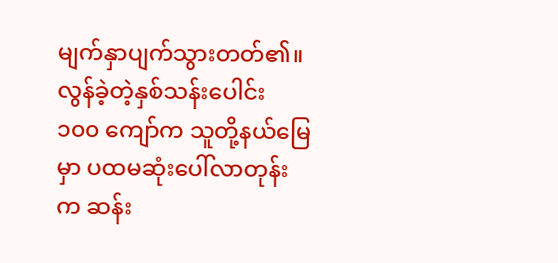မျက်နှာပျက်သွားတတ်၏။ လွန်ခဲ့တဲ့နှစ်သန်းပေါင်း ၁၀၀ ကျော်က သူတို့နယ်မြေမှာ ပထမဆုံးပေါ်လာတုန်းက ဆန်း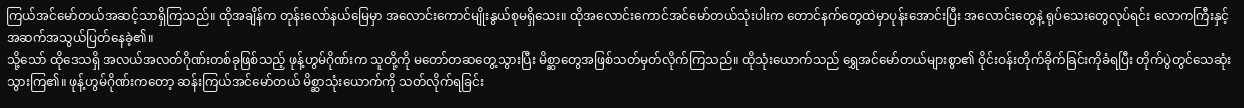ကြယ်အင်မော်တယ်အဆင့်သာရှိကြသည်။ ထိုအချိန်က တုန်းလော်နယ်မြေမှာ အလောင်းကောင်မျိုးနွယ်စုမရှိသေး။ ထိုအလောင်းကောင်အင်မော်တယ်သုံးပါးက တောင်နက်တွေထဲမှာပုန်းအောင်းပြီး အလောင်းတွေနဲ့ ရုပ်သေးတွေလုပ်ရင်း လောကကြီးနှင့်အဆက်အသွယ်ပြတ်နေခဲ့၏။
သို့သော် ထိုဒေသရှိ အလယ်အလတ်ဂိုဏ်းတစ်ခုဖြစ်သည့် ဖုန့်ဟွမ်ဂိုဏ်းက သူတို့ကို မတော်တဆတွေ့သွားပြီး မိစ္ဆာတွေအဖြစ်သတ်မှတ်လိုက်ကြသည်။ ထိုသုံးယောက်သည် ရွှေအင်မော်တယ်များစွာ၏ ဝိုင်းဝန်းတိုက်ခိုက်ခြင်းကိုခံရပြီး တိုက်ပွဲတွင်သေဆုံးသွားကြ၏။ ဖုန့်ဟွမ်ဂိုဏ်းကတော့ ဆန်းကြယ်အင်မော်တယ် မိစ္ဆာသုံးယောက်ကို သတ်လိုက်ရခြင်း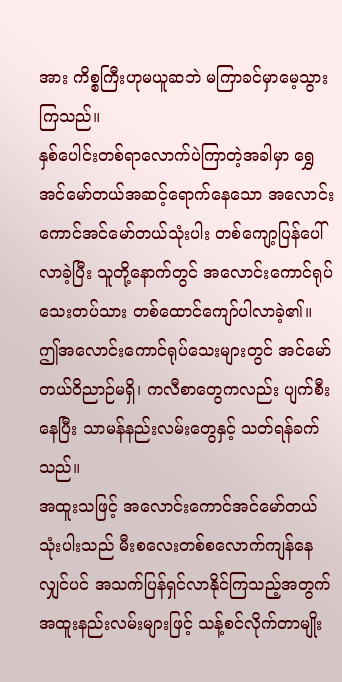အား ကိစ္စကြီးဟုမယူဆဘဲ မကြာခင်မှာမေ့သွားကြသည်။
နှစ်ပေါင်းတစ်ရာလောက်ပဲကြာတဲ့အခါမှာ ရွှေအင်မော်တယ်အဆင့်ရောက်နေသော အလောင်းကောင်အင်မော်တယ်သုံးပါး တစ်ကျော့ပြန်ပေါ်လာခဲ့ပြီး သူတို့နောက်တွင် အလောင်းကောင်ရုပ်သေးတပ်သား တစ်ထောင်ကျော်ပါလာခဲ့၏။ ဤအလောင်းကောင်ရုပ်သေးများတွင် အင်မော်တယ်ဝိညာဉ်မရှိ၊ ကလီစာတွေကလည်း ပျက်စီးနေပြီး သာမန်နည်းလမ်းတွေနှင့် သတ်ရန်ခက်သည်။
အထူးသဖြင့် အလောင်းကောင်အင်မော်တယ်သုံးပါးသည် မီးစလေးတစ်စလောက်ကျန်နေလျှင်ပင် အသက်ပြန်ရှင်လာနိုင်ကြသည့်အတွက် အထူးနည်းလမ်းများဖြင့် သန့်စင်လိုက်တာမျိုး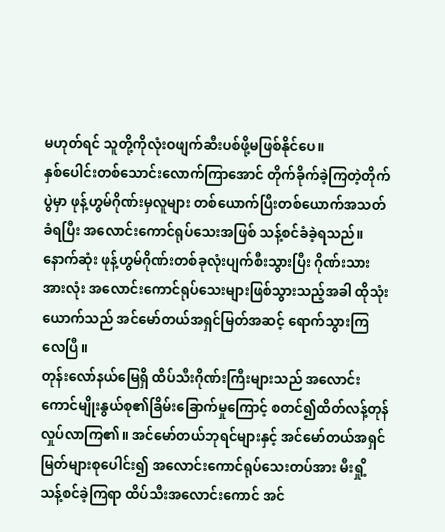မဟုတ်ရင် သူတို့ကိုလုံးဝဖျက်ဆီးပစ်ဖို့မဖြစ်နိုင်ပေ။
နှစ်ပေါင်းတစ်သောင်းလောက်ကြာအောင် တိုက်ခိုက်ခဲ့ကြတဲ့တိုက်ပွဲမှာ ဖုန့်ဟွမ်ဂိုဏ်းမှလူများ တစ်ယောက်ပြီးတစ်ယောက်အသတ်ခံရပြီး အလောင်းကောင်ရုပ်သေးအဖြစ် သန့်စင်ခံခဲ့ရသည်။ နောက်ဆုံး ဖုန့်ဟွမ်ဂိုဏ်းတစ်ခုလုံးပျက်စီးသွားပြီး ဂိုဏ်းသားအားလုံး အလောင်းကောင်ရုပ်သေးများဖြစ်သွားသည့်အခါ ထိုသုံးယောက်သည် အင်မော်တယ်အရှင်မြတ်အဆင့် ရောက်သွားကြလေပြီ။
တုန်းလော်နယ်မြေရှိ ထိပ်သီးဂိုဏ်းကြီးများသည် အလောင်းကောင်မျိုးနွယ်စု၏ခြိမ်းခြောက်မှုကြောင့် စတင်၍ထိတ်လန့်တုန်လှုပ်လာကြ၏။ အင်မော်တယ်ဘုရင်များနှင့် အင်မော်တယ်အရှင်မြတ်များစုပေါင်း၍ အလောင်းကောင်ရုပ်သေးတပ်အား မီးရှို့သန့်စင်ခဲ့ကြရာ ထိပ်သီးအလောင်းကောင် အင်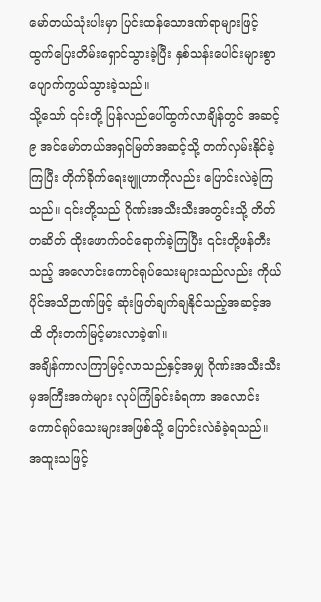မော်တယ်သုံးပါးမှာ ပြင်းထန်သောဒဏ်ရာများဖြင့် ထွက်ပြေးတိမ်းရှောင်သွားခဲ့ပြီး နှစ်သန်းပေါင်းများစွာ ပျောက်ကွယ်သွားခဲ့သည်။
သို့သော် ၎င်းတို့ ပြန်လည်ပေါ်ထွက်လာချိန်တွင် အဆင့် ၉ အင်မော်တယ်အရှင်မြတ်အဆင့်သို့ တက်လှမ်းနိုင်ခဲ့ကြပြီး တိုက်ခိုက်ရေးဗျူဟာကိုလည်း ပြောင်းလဲခဲ့ကြသည်။ ၎င်းတို့သည် ဂိုဏ်းအသီးသီးအတွင်းသို့ တိတ်တဆိတ် ထိုးဖောက်ဝင်ရောက်ခဲ့ကြပြီး ၎င်းတို့ဖန်တီးသည့် အလောင်းကောင်ရုပ်သေးများသည်လည်း ကိုယ်ပိုင်အသိဉာဏ်ဖြင့် ဆုံးဖြတ်ချက်ချနိုင်သည့်အဆင့်အထိ တိုးတက်မြင့်မားလာခဲ့၏။
အချိန်ကာလကြာမြင့်လာသည်နှင့်အမျှ ဂိုဏ်းအသီးသီးမှအကြီးအကဲများ လုပ်ကြံခြင်းခံရကာ အလောင်းကောင်ရုပ်သေးများအဖြစ်သို့ ပြောင်းလဲခံခဲ့ရသည်။ အထူးသဖြင့်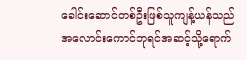ခေါင်းဆောင်တစ်ဦးဖြစ်သူကျန့်ယန်သည် အလောင်းကောင်ဘုရင်အဆင့်သို့ရောက်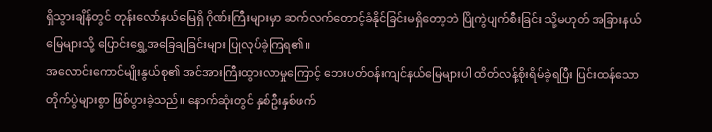ရှိသွားချိန်တွင် တုန်းလော်နယ်မြေရှိ ဂိုဏ်းကြီးများမှာ ဆက်လက်တောင့်ခံနိုင်ခြင်းမရှိတော့ဘဲ ပြိုကွဲပျက်စီးခြင်း သို့မဟုတ် အခြားနယ်မြေများသို့ ပြောင်းရွှေ့အခြေချခြင်းများ ပြုလုပ်ခဲ့ကြရ၏။
အလောင်းကောင်မျိုးနွယ်စု၏ အင်အားကြီးထွားလာမှုကြောင့် ဘေးပတ်ဝန်းကျင်နယ်မြေများပါ ထိတ်လန့်စိုးရိမ်ခဲ့ရပြီး ပြင်းထန်သောတိုက်ပွဲများစွာ ဖြစ်ပွားခဲ့သည်။ နောက်ဆုံးတွင် နှစ်ဦးနှစ်ဖက်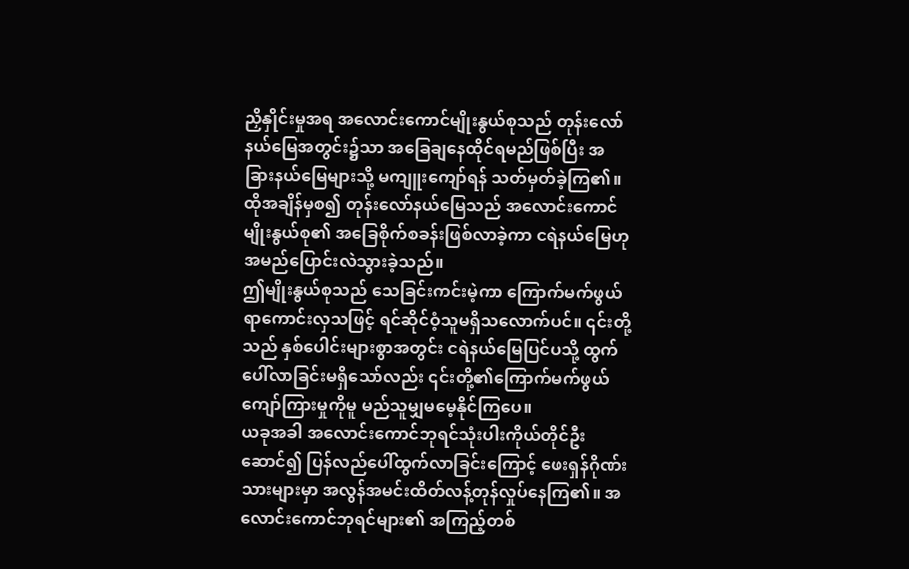ညှိနှိုင်းမှုအရ အလောင်းကောင်မျိုးနွယ်စုသည် တုန်းလော်နယ်မြေအတွင်း၌သာ အခြေချနေထိုင်ရမည်ဖြစ်ပြီး အခြားနယ်မြေများသို့ မကျူးကျော်ရန် သတ်မှတ်ခဲ့ကြ၏။
ထိုအချိန်မှစ၍ တုန်းလော်နယ်မြေသည် အလောင်းကောင်မျိုးနွယ်စု၏ အခြေစိုက်စခန်းဖြစ်လာခဲ့ကာ ငရဲနယ်မြေဟု အမည်ပြောင်းလဲသွားခဲ့သည်။
ဤမျိုးနွယ်စုသည် သေခြင်းကင်းမဲ့ကာ ကြောက်မက်ဖွယ်ရာကောင်းလှသဖြင့် ရင်ဆိုင်ဝံ့သူမရှိသလောက်ပင်။ ၎င်းတို့သည် နှစ်ပေါင်းများစွာအတွင်း ငရဲနယ်မြေပြင်ပသို့ ထွက်ပေါ်လာခြင်းမရှိသော်လည်း ၎င်းတို့၏ကြောက်မက်ဖွယ် ကျော်ကြားမှုကိုမူ မည်သူမျှမမေ့နိုင်ကြပေ။
ယခုအခါ အလောင်းကောင်ဘုရင်သုံးပါးကိုယ်တိုင်ဦးဆောင်၍ ပြန်လည်ပေါ်ထွက်လာခြင်းကြောင့် ဖေးရှန်ဂိုဏ်းသားများမှာ အလွန်အမင်းထိတ်လန့်တုန်လှုပ်နေကြ၏။ အလောင်းကောင်ဘုရင်များ၏ အကြည့်တစ်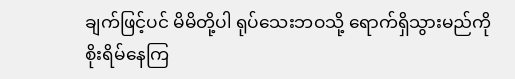ချက်ဖြင့်ပင် မိမိတို့ပါ ရုပ်သေးဘဝသို့ ရောက်ရှိသွားမည်ကို စိုးရိမ်နေကြ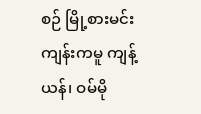စဉ် မြို့စားမင်းကျန်းကမူ ကျန့်ယန်၊ ဝမ်မို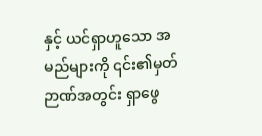နှင့် ယင်ရှာဟူသော အမည်များကို ၎င်း၏မှတ်ဉာဏ်အတွင်း ရှာဖွေ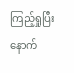ကြည့်ရှုပြီးနောက်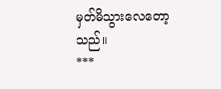မှတ်မိသွားလေတော့သည်။
***